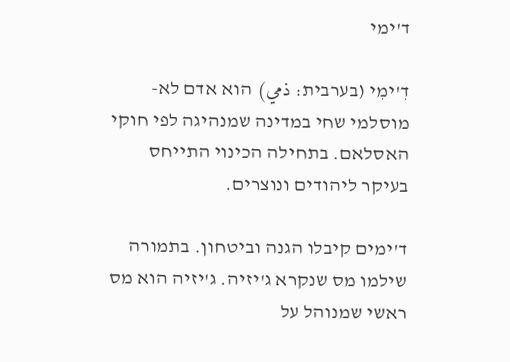ד'ימי

דִ'ימִי (בערבית: ذمي) הוא אדם לא-מוסלמי שחי במדינה שמנהיגה לפי חוקי האסלאם. בתחילה הכינוי התייחס בעיקר ליהודים ונוצרים.

ד'ימים קיבלו הגנה וביטחון. בתמורה שילמו מס שנקרא ג'יזיה. ג'יזיה הוא מס ראשי שמנוהל על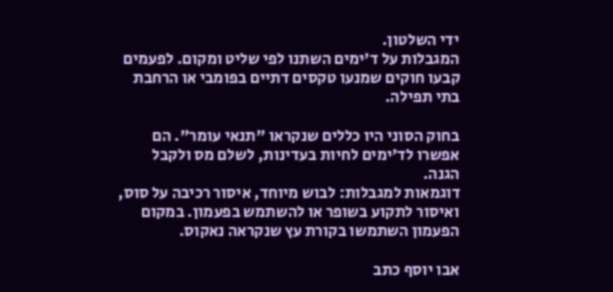ידי השלטון.
המגבלות על ד'ימים השתנו לפי שליט ומקום. לפעמים קבעו חוקים שמנעו טקסים דתיים בפומבי או הרחבת בתי תפילה.

בחוק הסוני היו כללים שנקראו "תנאי עומר". הם אפשרו לד'ימים לחיות בעדינות, לשלם מס ולקבל הגנה.
דוגמאות למגבלות: לבוש מיוחד, איסור רכיבה על סוס, ואיסור לתקוע בשופר או להשתמש בפעמון. במקום הפעמון השתמשו בקורת עץ שנקראה נאקוס.

אבו יוסף כתב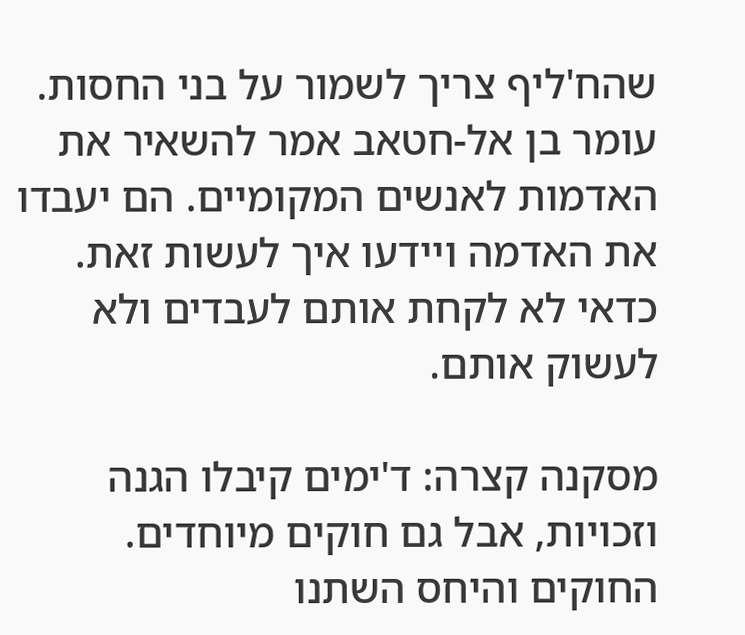שהח'ליף צריך לשמור על בני החסות. עומר בן אל-חטאב אמר להשאיר את האדמות לאנשים המקומיים. הם יעבדו את האדמה ויידעו איך לעשות זאת. כדאי לא לקחת אותם לעבדים ולא לעשוק אותם.

מסקנה קצרה: ד'ימים קיבלו הגנה וזכויות, אבל גם חוקים מיוחדים. החוקים והיחס השתנו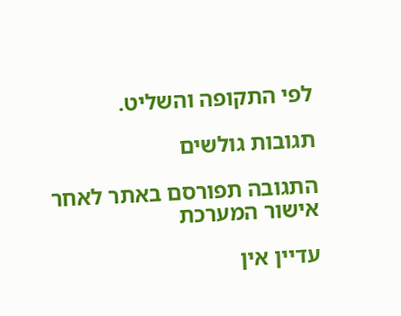לפי התקופה והשליט.

תגובות גולשים

התגובה תפורסם באתר לאחר אישור המערכת

עדיין אין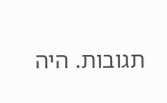תגובות. היה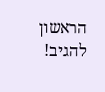הראשון להגיב!